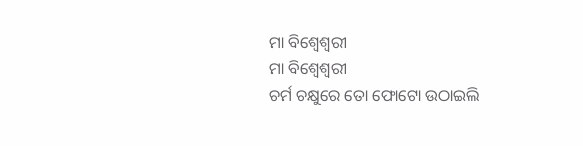ମା ବିଶ୍ଵେଶ୍ଵରୀ
ମା ବିଶ୍ଵେଶ୍ଵରୀ
ଚର୍ମ ଚକ୍ଷୁରେ ତୋ ଫୋଟୋ ଉଠାଇଲି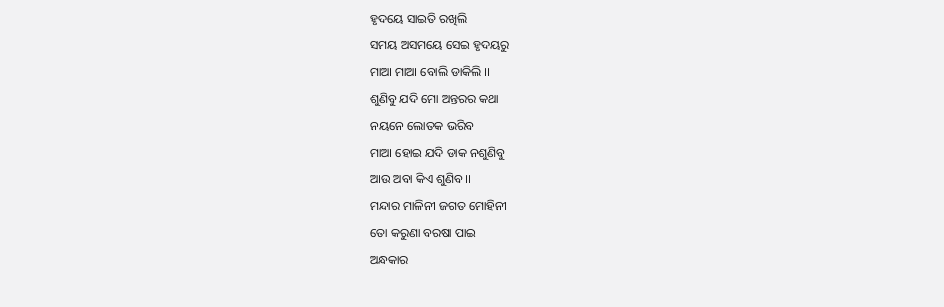ହୃଦୟେ ସାଇତି ରଖିଲି
ସମୟ ଅସମୟେ ସେଇ ହୃଦୟରୁ
ମାଆ ମାଆ ବୋଲି ଡାକିଲି ।।
ଶୁଣିବୁ ଯଦି ମୋ ଅନ୍ତରର କଥା
ନୟନେ ଲୋତକ ଭରିବ
ମାଆ ହୋଇ ଯଦି ଡାକ ନଶୁଣିବୁ
ଆଉ ଅବା କିଏ ଶୁଣିବ ।।
ମନ୍ଦାର ମାଳିନୀ ଜଗତ ମୋହିନୀ
ତୋ କରୁଣା ବରଷା ପାଇ
ଅନ୍ଧକାର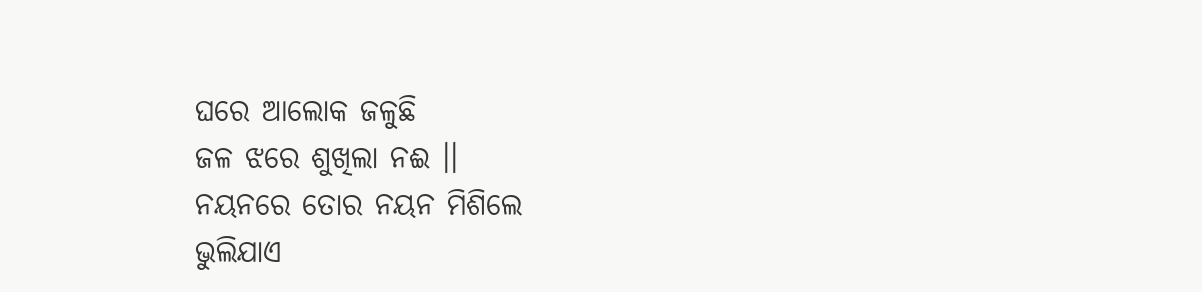ଘରେ ଆଲୋକ ଜଳୁଛି
ଜଳ ଝରେ ଶୁଖିଲା ନଈ ।।
ନୟନରେ ତୋର ନୟନ ମିଶିଲେ
ଭୁଲିଯାଏ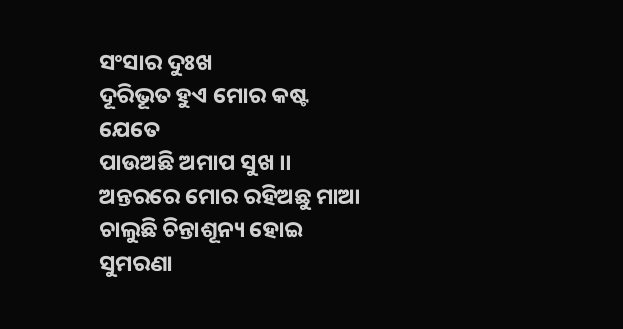ସଂସାର ଦୁଃଖ
ଦୂରିଭୂତ ହୁଏ ମୋର କଷ୍ଟ ଯେତେ
ପାଉଅଛି ଅମାପ ସୁଖ ।।
ଅନ୍ତରରେ ମୋର ରହିଅଛୁ ମାଆ
ଚାଲୁଛି ଚିନ୍ତାଶୂନ୍ୟ ହୋଇ
ସୁମରଣା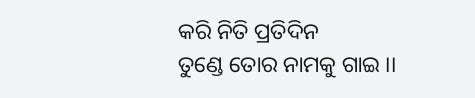କରି ନିତି ପ୍ରତିଦିନ
ତୁଣ୍ଡେ ତୋର ନାମକୁ ଗାଇ ।।